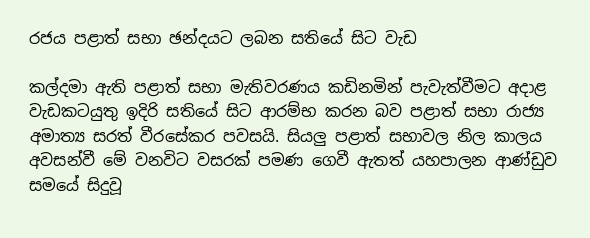රජය පළාත් සභා ඡන්දයට ලබන සතියේ සිට වැඩ

කල්දමා ඇති පළාත් සභා මැතිවරණය කඩිනමින් පැවැත්වීමට අදාළ වැඩකටයුතු ඉදිරි සතියේ සිට ආරම්භ කරන බව පළාත් සභා රාජ්‍ය අමාත්‍ය සරත් වීරසේකර පවසයි. සියලු පළාත් සභාවල නිල කාලය අවසන්වී මේ වනවිට වසරක් පමණ ගෙවී ඇතත් යහපාලන ආණ්ඩුව සමයේ සිදුවූ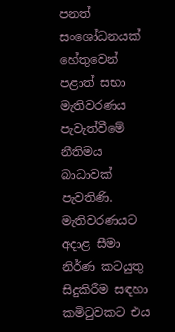පනත් සංශෝධනයක් හේතුවෙන් පළාත් සභා මැතිවරණය පැවැත්වීමේ නීතිමය බාධාවක් පැවතිණි.
මැතිවරණයට අදාළ සීමා නිර්ණ කටයුතු සිදුකිරීම සඳහා කමිටුවකට එය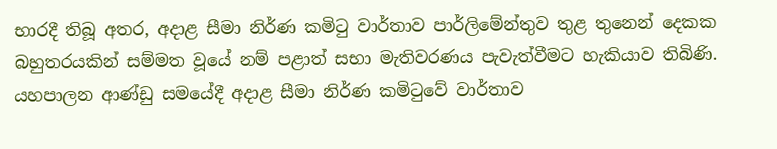භාරදී තිබූ අතර, අදාළ සීමා නිර්ණ කමිටු වාර්තාව පාර්ලිමේන්තුව තුළ තුනෙන් දෙකක බහුතරයකින් සම්මත වූයේ නම් පළාත් සභා මැතිවරණය පැවැත්වීමට හැකියාව තිබිණි. යහපාලන ආණ්ඩු සමයේදී අදාළ සීමා නිර්ණ කමිටුවේ වාර්තාව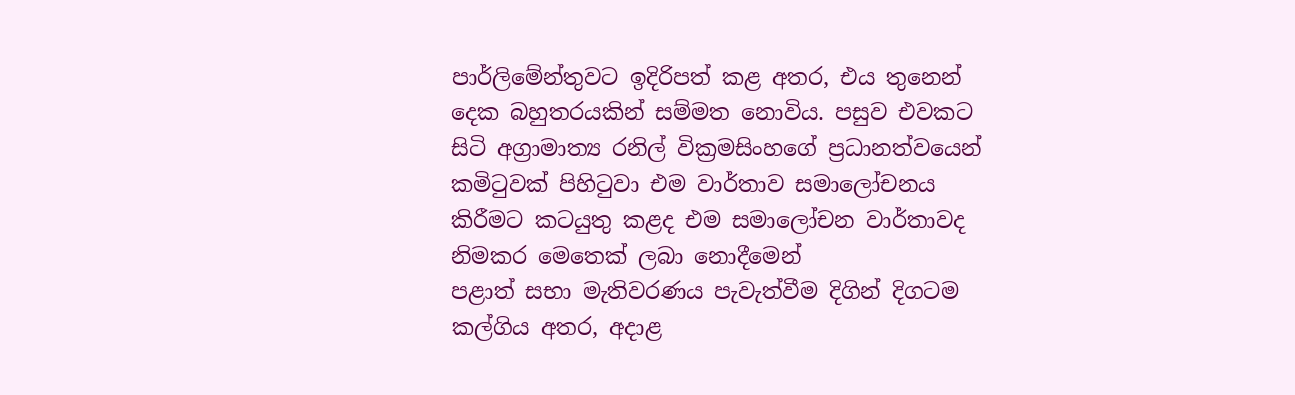පාර්ලිමේන්තුවට ඉදිරිපත් කළ අතර, එය තුනෙන් දෙක බහුතරයකින් සම්මත නොවිය. පසුව එවකට සිටි අග්‍රාමාත්‍ය රනිල් වික්‍රමසිංහගේ ප්‍රධානත්වයෙන් කමිටුවක් පිහිටුවා එම වාර්තාව සමාලෝචනය කිරීමට කටයුතු කළද එම සමාලෝචන වාර්තාවද නිමකර මෙතෙක් ලබා නොදීමෙන්
පළාත් සභා මැතිවරණය පැවැත්වීම දිගින් දිගටම කල්ගිය අතර, අදාළ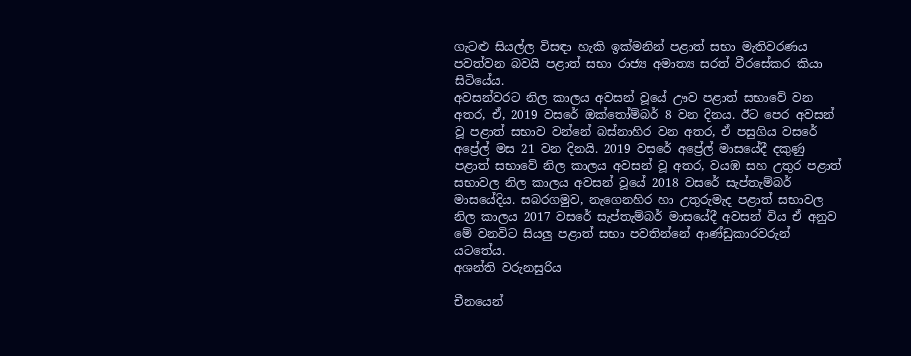ගැටළු සියල්ල විසඳා හැකි ඉක්මනින් පළාත් සභා මැතිවරණය පවත්වන බවයි පළාත් සභා රාජ්‍ය අමාත්‍ය සරත් වීරසේකර කියා සිටියේය.
අවසන්වරට නිල කාලය අවසන් වූයේ ඌව පළාත් සභාවේ වන අතර, ඒ, 2019 වසරේ ඔක්තෝම්බර් 8 වන දිනය. ඊට පෙර අවසන් වූ පළාත් සභාව වන්නේ බස්නාහිර වන අතර, ඒ පසුගිය වසරේ අප්‍රේල් මස 21 වන දිනයි. 2019 වසරේ අප්‍රේල් මාසයේදී දකුණු පළාත් සභාවේ නිල කාලය අවසන් වූ අතර, වයඹ සහ උතුර පළාත් සභාවල නිල කාලය අවසන් වූයේ 2018 වසරේ සැප්තැම්බර් මාසයේදිය. සබරගමුව, නැගෙනහිර හා උතුරුමැද පළාත් සභාවල නිල කාලය 2017 වසරේ සැප්තැම්බර් මාසයේදී අවසන් විය ඒ අනුව මේ වනවිට සියලු පළාත් සභා පවතින්නේ ආණ්ඩුකාරවරුන් යටතේය.
අශන්ති වරුනසුරිය

චීනයෙන්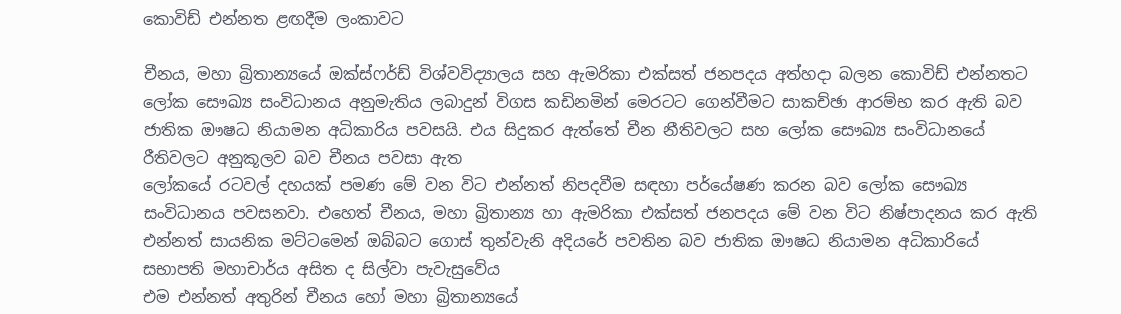කොවිඩ් එන්නත ළඟදීම ලංකාවට

චීනය, මහා බ්‍රිතාන්‍යයේ ඔක්ස්ෆර්ඩ් විශ්වවිද්‍යාලය සහ ඇමරිකා එක්සත් ජනපදය අත්හදා බලන කොවිඩ් එන්නතට ලෝක සෞඛ්‍ය සංවිධානය අනුමැතිය ලබාදුන් විගස කඩිනමින් මෙරටට ගෙන්වීමට සාකච්ඡා ආරම්භ කර ඇති බව ජාතික ඖෂධ නියාමන අධිකාරිය පවසයි. එය සිදුකර ඇත්තේ චීන නීතිවලට සහ ලෝක සෞඛ්‍ය සංවිධානයේ රීතිවලට අනුකූලව බව චීනය පවසා ඇත
ලෝකයේ රටවල් දහයක් පමණ මේ වන විට එන්නත් නිපදවීම සඳහා පර්‌යේෂණ කරන බව ලෝක සෞඛ්‍ය සංවිධානය පවසනවා. එහෙත් චීනය, මහා බ්‍රිතාන්‍ය හා ඇමරිකා එක්සත් ජනපදය මේ වන විට නිෂ්පාදනය කර ඇති එන්නත් සායනික මට්ටමෙන් ඔබ්බට ගොස් තුන්වැනි අදියරේ පවතින බව ජාතික ඖෂධ නියාමන අධිකාරියේ සභාපති මහාචාර්ය අසිත ද සිල්වා පැවැසුවේය
එම එන්නත් අතුරින් චීනය හෝ මහා බ්‍රිතාන්‍යයේ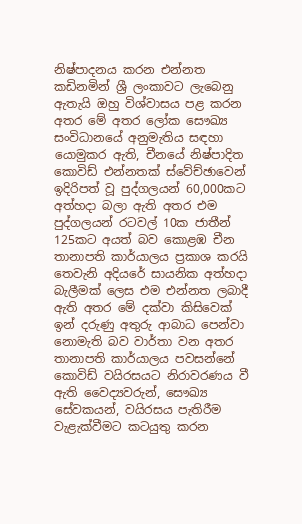නිෂ්පාදනය කරන එන්නත කඩිනමින් ශ්‍රී ලංකාවට ලැබෙනු ඇතැයි ඔහු විශ්වාසය පළ කරන අතර මේ අතර ලෝක සෞඛ්‍ය සංවිධානයේ අනුමැතිය සඳහා යොමුකර ඇති, චීනයේ නිෂ්පාදිත කොවිඩ් එන්නතක් ස්වේච්ඡාවෙන් ඉදිරිපත් වූ පුද්ගලයන් 60,000කට අත්හදා බලා ඇති අතර එම පුද්ගලයන් රටවල් 10ක ජාතීන් 125කට අයත් බව කොළඹ චීන තානාපති කාර්යාලය ප්‍රකාශ කරයි
තෙවැනි අදියරේ සායනික අත්හදා බැලීමක් ලෙස එම එන්නත ලබාදී ඇති අතර මේ දක්වා කිසිවෙක් ඉන් දරුණු අතුරු ආබාධ පෙන්වා නොමැති බව වාර්තා වන අතර තානාපති කාර්යාලය පවසන්නේ කොවිඩ් වයිරසයට නිරාවරණය වී ඇති වෛද්‍යවරුන්, සෞඛ්‍ය සේවකයන්, වයිරසය පැතිරීම වැළැක්වීමට කටයුතු කරන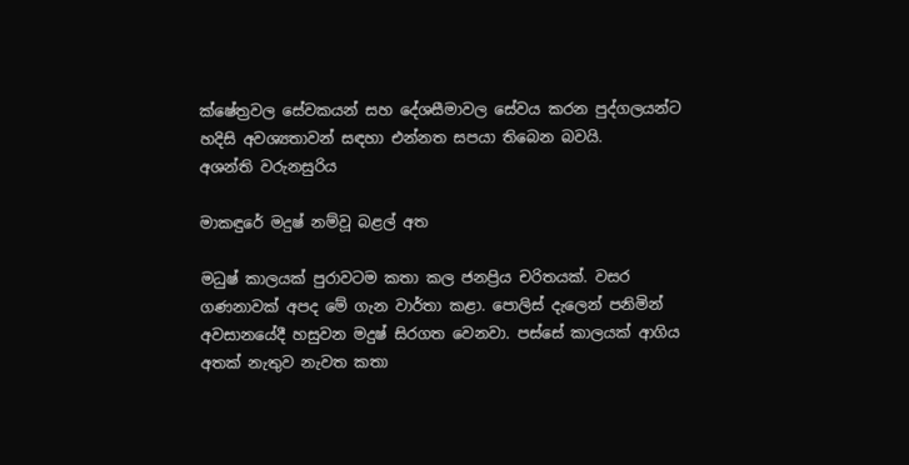ක්ෂේත්‍රවල සේවකයන් සහ දේශසීමාවල සේවය කරන පුද්ගලයන්ට හදිසි අවශ්‍යතාවන් සඳහා එන්නත සපයා තිබෙන බවයි.
අශන්ති වරුනසුරිය

මාකඳුරේ මදුෂ් නම්වූ බළල් අත

මධුෂ් කාලයක් පුරාවටම කතා කල ජනප්‍රිය චරිතයක්. වසර ගණනාවක් අපද මේ ගැන වාර්තා කළා. පොලිස් දැලෙන් පනිමින් අවසානයේදී හසුවන මදුෂ් සිරගත වෙනවා. පස්සේ කාලයක් ආගිය අතක් නැතුව නැවත කතා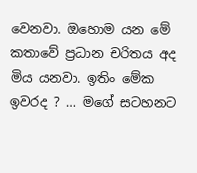වෙනවා. ඔහොම යන මේ කතාවේ ප්‍රධාන චරිතය අද මිය යනවා. ඉතිං මේක ඉවරද ? … මගේ සටහනට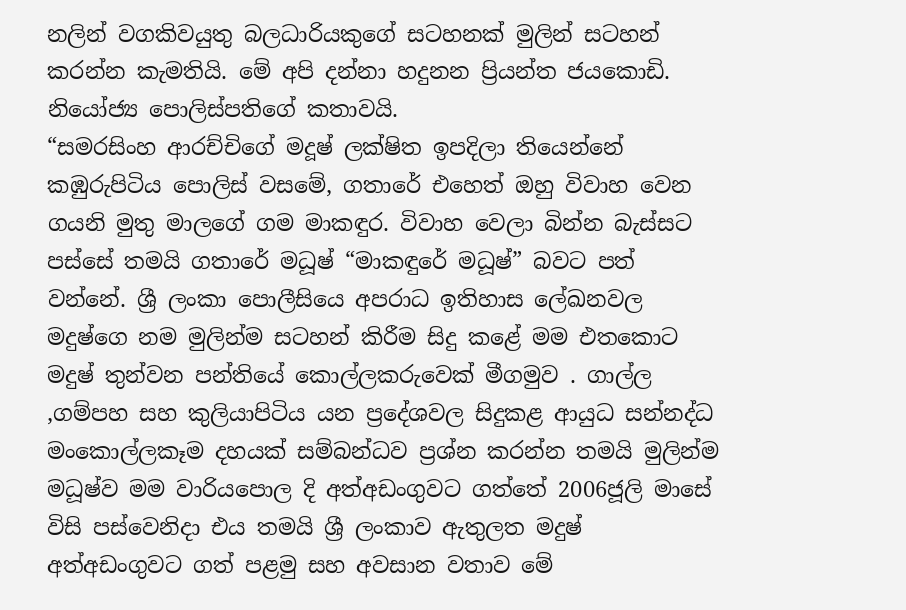නලින් වගකිවයුතු බලධාරියකුගේ සටහනක් මුලින් සටහන් කරන්න කැමතියි. මේ අපි දන්නා හදුනන ප්‍රියන්ත ජයකොඩි. නියෝජ්‍ය පොලිස්පතිගේ කතාවයි.
“සමරසිංහ ආරච්චිගේ මදූෂ් ලක්ෂිත ඉපදිලා තියෙන්නේ කඹුරුපිටිය පොලිස් වසමේ, ගතාරේ එහෙත් ඔහු විවාහ වෙන ගයනි මුතු මාලගේ ගම මාකඳුර. විවාහ වෙලා බින්න බැස්සට පස්සේ තමයි ගතාරේ මධූෂ් “මාකඳුරේ මධූෂ්” බවට පත් වන්නේ. ශ්‍රී ලංකා පොලීසියෙ අපරාධ ඉතිහාස ලේඛනවල මදුෂ්ගෙ නම මුලින්ම සටහන් කිරීම සිදු කළේ මම එතකොට මදුෂ් තුන්වන පන්තියේ කොල්ලකරුවෙක් මීගමුව . ගාල්ල ,ගම්පහ සහ කුලියාපිටිය යන ප්‍රදේශවල සිදුකළ ආයුධ සන්නද්ධ මංකොල්ලකෑම දහයක් සම්බන්ධව ප්‍රශ්න කරන්න තමයි මුලින්ම මධූෂ්ව මම වාරියපොල දි අත්අඩංගුවට ගත්තේ 2006ජූලි මාසේ විසි පස්වෙනිදා එය තමයි ශ්‍රී ලංකාව ඇතුලත මදුෂ් අත්අඩංගුවට ගත් පළමු සහ අවසාන වතාව මේ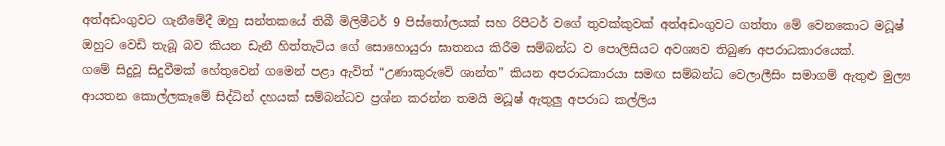අත්අඩංගුවට ගැනීමේදී ඔහු සන්තකයේ තිබී මිලිමීටර් 9 පිස්තෝලයක් සහ රිපීටර් වගේ තුවක්කුවක් අත්අඩංගුවට ගත්තා මේ වෙනකොට මධූෂ් ඔහුට වෙඩි තැබූ බව කියන ඩැනී හිත්තැටිය ගේ සොහොයුරා ඝාතනය කිරීම සම්බන්ධ ව පොලිසියට අවශ්‍යව තිබුණ අපරාධකාරයෙක්.
ගමේ සිදුවූ සිදුවීමක් හේතුවෙන් ගමෙන් පළා ඇවිත් “උණාකුරුවේ ශාන්ත” කියන අපරාධකාරයා සමඟ සම්බන්ධ වෙලාලීසිං සමාගම් ඇතුළු මුල්‍ය ආයතන කොල්ලකෑමේ සිද්ධින් දහයක් සම්බන්ධව ප්‍රශ්න කරන්න තමයි මධූෂ් ඇතුලු අපරාධ කල්ලිය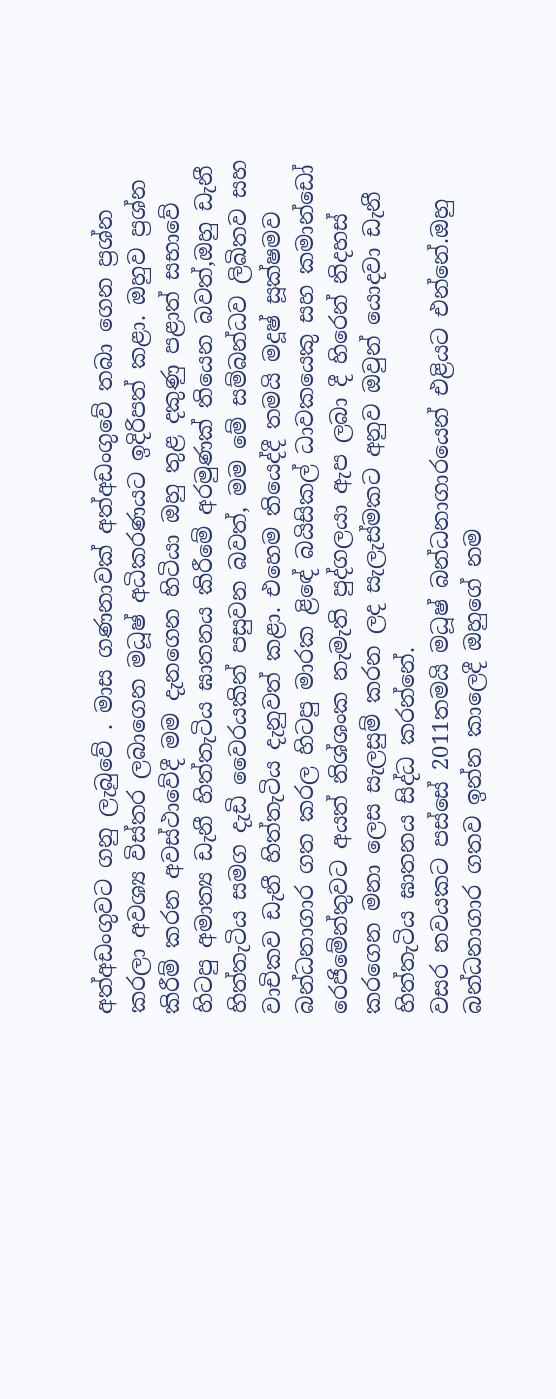අත්අඩංගුවට ගනු ලැබුවේ . මාස ගණනාවක් අත්අඩංගුවේ තබා ගෙන ප්‍රශ්න කරලා අවශ්‍ය විස්තර ලබාගෙන මධූෂ් අධිකරණයට ඉදිරිපත් කළා. ඔහුව ප්‍රශ්න කිරීම් කරන අවස්ථාවේදී මම දැනගෙන හිටියා ඔහු තුළ දකුණු පළාත් සභාවේ හිටපු අමාත්‍ය ඩැනී හිත්තැටිය ඝාතනය කිරීමේ අරමුණක් තියෙන බවත්,ඔහු ඩැනී හිත්තැටිය සමග දැඩි වෛරයකින් පසුවන බවත්, මම මේ සම්බන්ධව ලිඛිතව සහ වාචිකව ඩැනී හිත්තැටිය දැනුවත් කළා. එහෙම තියෙද්දී තමයි මදූෂ් සූක්ෂමව බන්ධනාගාර ගත කරල හිටපු මාරක ළිඳේ බයිසිකල් ධාවකයෙකු සහ කමාන්ඩෝ රෙජිමේන්තුවට අයත් නිශ්ශංක නැමැති පුද්ගලයා ඇප ලබා දී හිරෙන් නිදහස් කරගෙන මනා ලෙස සැලසුම් කරන ලද සැලැස්මකට අනුව ඔවුන් යොදවා ඩැනී හිත්තැටිය ඝාතනය සිද්ධ කරන්නේ.
වසර නවයකට පස්සේ 2011තමයි මධූෂ් බන්ධනාගාරයෙන් එළියට එන්නේ.ඔහු බන්ධනාගාර ගතව ඉන්න කාලෙදී ඔහුගේ නම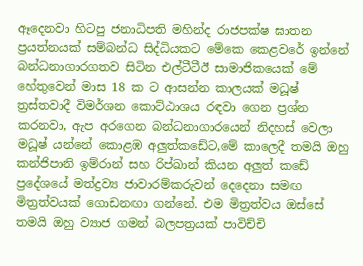ඈදෙනවා හිටපු ජනාධිපති මහින්ද රාජපක්ෂ ඝාතන ප්‍රයත්නයක් සම්බන්ධ සිද්ධියකට මේකෙ කෙළවරේ ඉන්නේ බන්ධනාගාරගතව සිටින එල්ටීටීඊ සාමාජිකයෙක් මේ හේතුවෙන් මාස 18 ක ට ආසන්න කාලයක් මධූෂ් ත්‍රස්තවාදී විමර්ශන කොට්ඨාශය රඳවා ගෙන ප්‍රශ්න කරනවා, ඇප අරගෙන බන්ධනාගාරයෙන් නිදහස් වෙලා මධූෂ් යන්නේ කොළඹ අලුත්කඩේට,මේ කාලෙදී තමයි ඔහු කන්ජිපානි ඉම්රාන් සහ රිප්ඛාන් කියන අලුත් කඩේ ප්‍රදේශයේ මත්ද්‍රව්‍ය ජාවාරම්කරුවන් දෙදෙනා සමඟ මිත්‍රත්වයක් ගොඩනඟා ගන්නේ. එම මිත්‍රත්වය ඔස්සේ තමයි ඔහු ව්‍යාජ ගමන් බලපත්‍රයක් පාවිච්චි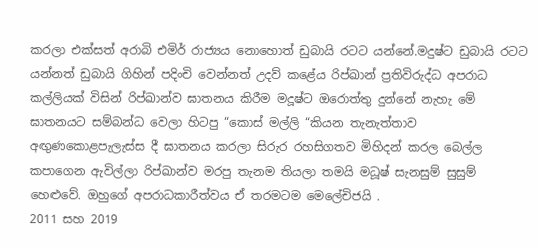කරලා එක්සත් අරාබි එමිර් රාජ්‍යය නොහොත් ඩුබායි රටට යන්නේ.මදුෂ්ට ඩුබායි රටට යන්නත් ඩුබායි ගිහින් පදිංචි වෙන්නත් උදව් කළේය රිප්ඛාන් ප්‍රතිවිරුද්ධ අපරාධ කල්ලියක් විසින් රිප්ඛාන්ව ඝාතනය කිරීම මදූෂ්ට ඔරොත්තු දුන්නේ නැහැ මේ ඝාතනයට සම්බන්ධ වෙලා හිටපු “කොස් මල්ලි “කියන තැනැත්තාව අඟුණකොළපැලැස්ස දී ඝාතනය කරලා සිරුර රහසිගතව මිහිදන් කරල බෙල්ල කපාගෙන ඇවිල්ලා රිප්ඛාන්ව මරපු තැනම තියලා තමයි මධූෂ් සැනසුම් සුසුම් හෙළුවේ. ඔහුගේ අපරාධකාරීත්වය ඒ තරමටම මෙලේචිජයි .
2011 සහ 2019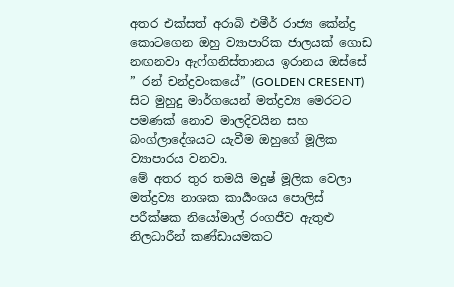අතර එක්සත් අරාබි එමීර් රාජ්‍ය කේන්ද්‍ර කොටගෙන ඔහු ව්‍යාපාරික ජාලයක් ගොඩ නඟනවා ඇෆ්ගනිස්තානය ඉරානය ඔස්සේ ” රන් චන්ද්‍රවංකයේ” (GOLDEN CRESENT) සිට මුහුදු මාර්ගයෙන් මත්ද්‍රව්‍ය මෙරටට පමණක් නොව මාලදිවයින සහ බංග්ලාදේශයට යැවීම ඔහුගේ මූලික ව්‍යාපාරය වනවා.
මේ අතර තුර තමයි මදුෂ් මූලික වෙලා මත්ද්‍රව්‍ය නාශක කාර්‍යංශය පොලිස් පරීක්ෂක නියෝමාල් රංගජීව ඇතුළු නිලධාරීන් කණ්ඩායමකට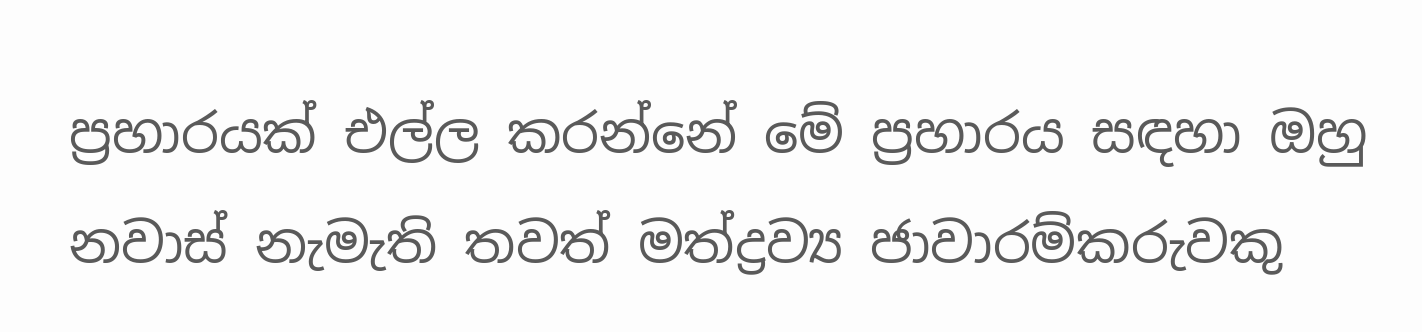ප්‍රහාරයක් එල්ල කරන්නේ මේ ප්‍රහාරය සඳහා ඔහු නවාස් නැමැති තවත් මත්ද්‍රව්‍ය ජාවාරම්කරුවකු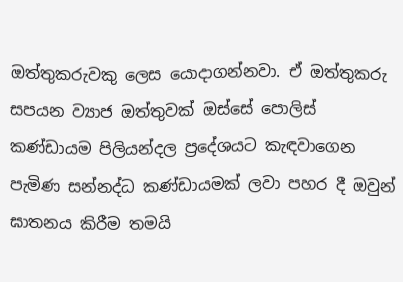ඔත්තුකරුවකු ලෙස යොදාගන්නවා. ඒ ඔත්තුකරු සපයන ව්‍යාජ ඔත්තුවක් ඔස්සේ පොලිස් කණ්ඩායම පිලියන්දල ප්‍රදේශයට කැඳවාගෙන පැමිණ සන්නද්ධ කණ්ඩායමක් ලවා පහර දී ඔවුන් ඝාතනය කිරීම තමයි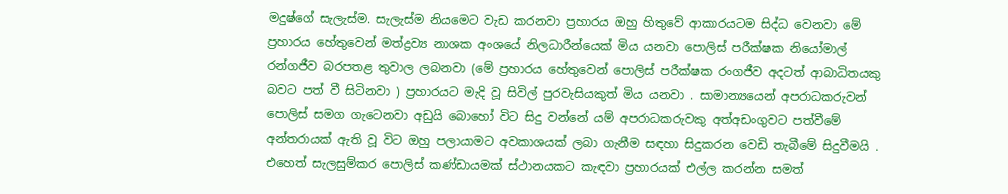මදුෂ්ගේ සැලැස්ම. සැලැස්ම නියමෙට වැඩ කරනවා ප්‍රහාරය ඔහු හිතුවේ ආකාරයටම සිද්ධ වෙනවා මේ ප්‍රහාරය හේතුවෙන් මත්ද්‍රව්‍ය නාශක අංශයේ නිලධාරීන්යෙක් මිය යනවා පොලිස් පරීක්ෂක නියෝමාල් රන්ගජීව බරපතළ තුවාල ලබනවා (මේ ප්‍රහාරය හේතුවෙන් පොලිස් පරීක්ෂක රංගජීව අදටත් ආබාධිතයකු බවට පත් වී සිටිනවා ) ප්‍රහාරයට මැදි වූ සිවිල් පුරවැසියකුත් මිය යනවා . සාමාන්‍යයෙන් අපරාධකරුවන් පොලිස් සමග ගැටෙනවා අඩුයි බොහෝ විට සිදු වන්නේ යම් අපරාධකරුවකු අත්අඩංගුවට පත්වීමේ අන්තරායක් ඇති වූ විට ඔහු පලායාමට අවකාශයක් ලබා ගැනීම සඳහා සිදුකරන වෙඩි තැබීමේ සිදුවීමයි . එහෙත් සැලසුම්කර පොලිස් කණ්ඩායමක් ස්ථානයකට කැඳවා ප්‍රහාරයක් එල්ල කරන්න සමත්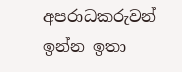අපරාධකරුවන් ඉන්න ඉතා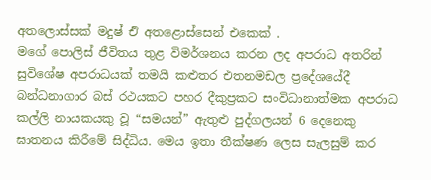අතලොස්සක් මදුෂ් එි අතළොස්සෙන් එකෙක් .
මගේ පොලිස් ජීවිතය තුළ විමර්ශනය කරන ලද අපරාධ අතරින් සුවිශේෂ අපරාධයක් තමයි කළුතර එතනමඩල ප්‍රදේශයේදී බන්ධනාගාර බස් රථයකට පහර දීකුප්‍රකට සංවිධානාත්මක අපරාධ කල්ලි නායකයකු වූ “සමයන්” ඇතුළු පුද්ගලයන් 6 දෙනෙකු ඝාතනය කිරීමේ සිද්ධිය. මෙය ඉතා තීක්ෂණ ලෙස සැලසුම් කර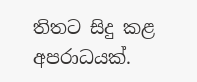තිතට සිදු කළ අපරාධයක්.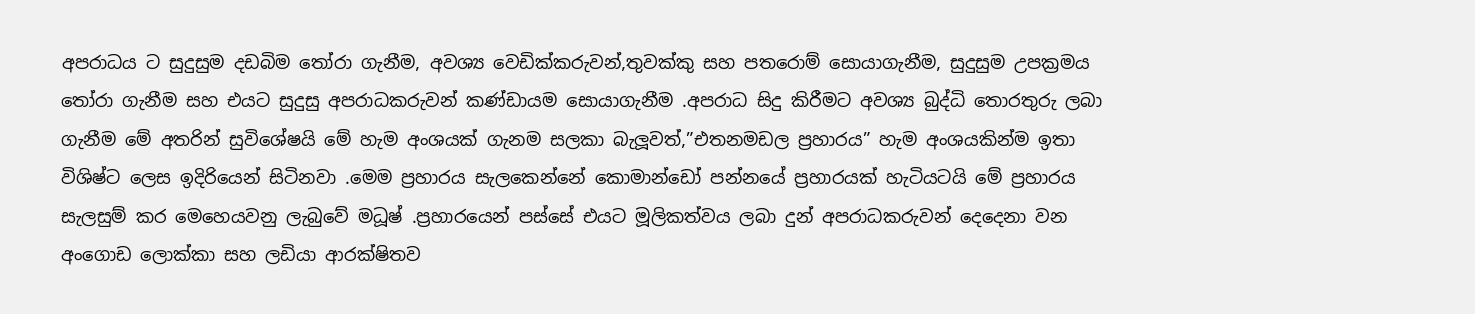අපරාධය ට සුදුසුම දඩබිම තෝරා ගැනීම, අවශ්‍ය වෙඩික්කරුවන්,තුවක්කු සහ පතරොම් සොයාගැනීම, සුදුසුම උපක්‍රමය තෝරා ගැනීම සහ එයට සුදුසු අපරාධකරුවන් කණ්ඩායම සොයාගැනීම .අපරාධ සිදු කිරීමට අවශ්‍ය බුද්ධි තොරතුරු ලබා ගැනීම මේ අතරින් සුවිශේෂයි මේ හැම අංශයක් ගැනම සලකා බැලූවත්,”එතනමඩල ප්‍රහාරය” හැම අංශයකින්ම ඉතා විශිෂ්ට ලෙස ඉදිරියෙන් සිටිනවා .මෙම ප්‍රහාරය සැලකෙන්නේ කොමාන්ඩෝ පන්නයේ ප්‍රහාරයක් හැටියටයි මේ ප්‍රහාරය සැලසුම් කර මෙහෙයවනු ලැබුවේ මධූෂ් .ප්‍රහාරයෙන් පස්සේ එයට මූලිකත්වය ලබා දුන් අපරාධකරුවන් දෙදෙනා වන අංගොඩ ලොක්කා සහ ලඩියා ආරක්ෂිතව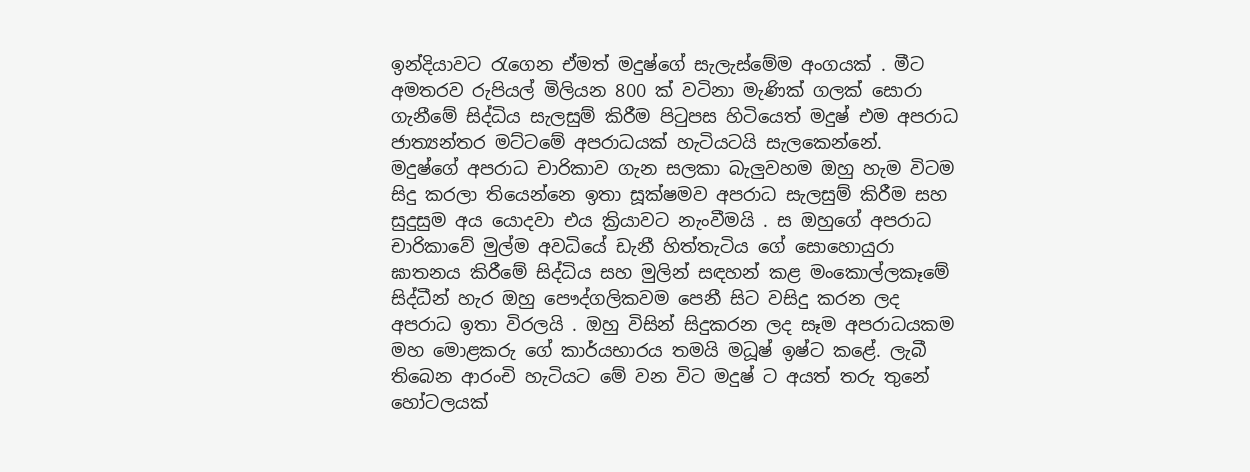ඉන්දියාවට රැගෙන ඒමත් මදුෂ්ගේ සැලැස්මේම අංගයක් . මීට අමතරව රුපියල් මිලියන 800 ක් වටිනා මැණික් ගලක් සොරා ගැනීමේ සිද්ධිය සැලසුම් කිරීම පිටුපස හිටියෙත් මදුෂ් එම අපරාධ ජාත්‍යන්තර මට්ටමේ අපරාධයක් හැටියටයි සැලකෙන්නේ. මදුෂ්ගේ අපරාධ චාරිකාව ගැන සලකා බැලුවහම ඔහු හැම විටම සිදු කරලා තියෙන්නෙ ඉතා සූක්ෂමව අපරාධ සැලසුම් කිරීම සහ සුදුසුම අය යොදවා එය ක්‍රියාවට නැංවීමයි . ස ඔහුගේ අපරාධ චාරිකාවේ මුල්ම අවධියේ ඩැනී හිත්තැටිය ගේ සොහොයුරා ඝාතනය කිරීමේ සිද්ධිය සහ මුලින් සඳහන් කළ මංකොල්ලකෑමේ සිද්ධීන් හැර ඔහු පෞද්ගලිකවම පෙනී සිට වසිදු කරන ලද අපරාධ ඉතා විරලයි . ඔහු විසින් සිදුකරන ලද සෑම අපරාධයකම මහ මොළකරු ගේ කාර්යභාරය තමයි මධූෂ් ඉෂ්ට කළේ. ලැබී තිබෙන ආරංචි හැටියට මේ වන විට මදුෂ් ට අයත් තරු තුනේ හෝටලයක්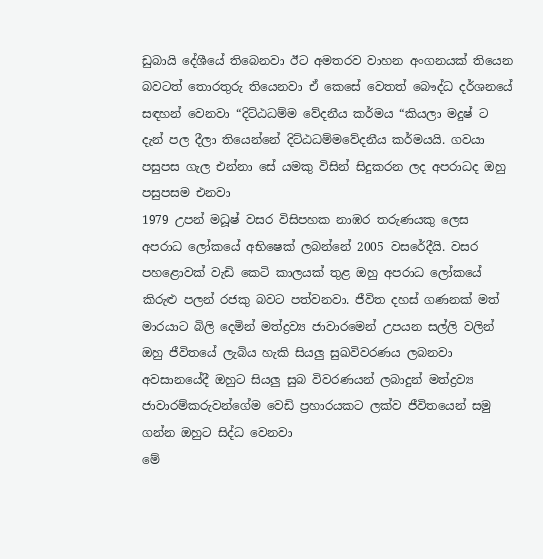ඩුබායි දේශීයේ තිබෙනවා ඊට අමතරව වාහන අංගනයක් තියෙන බවටත් තොරතුරු තියෙනවා ඒ කෙසේ වෙතත් බෞද්ධ දර්ශනයේ සඳහන් වෙනවා “දිට්ඨධම්ම වේදනීය කර්මය “කියලා මදුෂ් ට දැන් පල දීලා තියෙන්නේ දිට්ඨධම්මවේදනීය කර්මයයි. ගවයා පසුපස ගැල එන්නා සේ යමකු විසින් සිදුකරන ලද අපරාධද ඔහු පසුපසම එනවා
1979 උපන් මධූෂ් වසර විසිපහක නාඹර තරුණයකු ලෙස අපරාධ ලෝකයේ අභිෂෙක් ලබන්නේ 2005 වසරේදීයි. වසර පහළොවක් වැඩි කෙටි කාලයක් තුළ ඔහු අපරාධ ලෝකයේ කිරුළු පලන් රජකු බවට පත්වනවා. ජීවිත දහස් ගණනක් මත් මාරයාට බිලි දෙමින් මත්ද්‍රව්‍ය ජාවාරමෙන් උපයන සල්ලි වලින් ඔහු ජීවිතයේ ලැබිය හැකි සියලු සුඛවිවරණය ලබනවා අවසානයේදී ඔහුට සියලු සුබ විවරණයන් ලබාදුන් මත්ද්‍රව්‍ය ජාවාරම්කරුවන්ගේම වෙඩි ප්‍රහාරයකට ලක්ව ජීවිතයෙන් සමු ගන්න ඔහුට සිද්ධ වෙනවා
මේ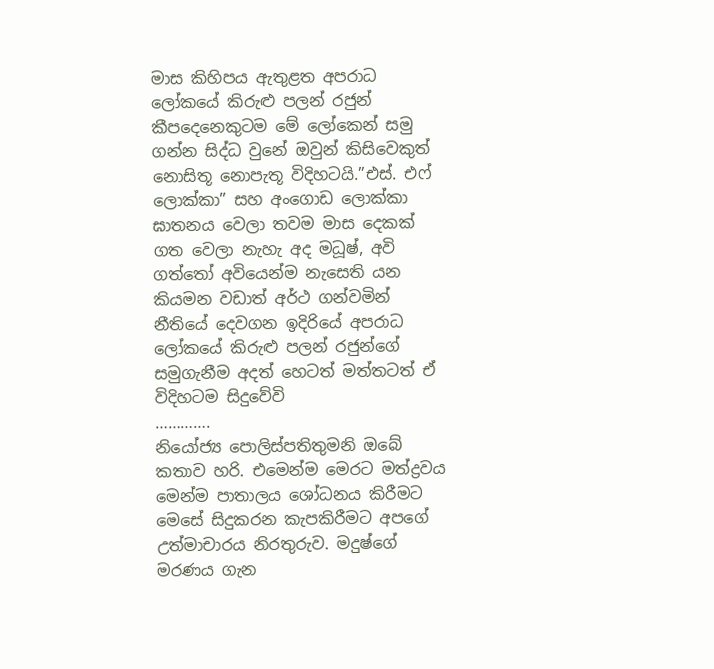මාස කිහිපය ඇතුළත අපරාධ ලෝකයේ කිරුළු පලන් රජුන් කීපදෙනෙකුටම මේ ලෝකෙන් සමු ගන්න සිද්ධ වුනේ ඔවුන් කිසිවෙකුත් නොසිතූ නොපැතූ විදිහටයි.”එස්. එෆ් ලොක්කා” සහ අංගොඩ ලොක්කා ඝාතනය වෙලා තවම මාස දෙකක් ගත වෙලා නැහැ අද මධූෂ්, අවි ගත්තෝ අවියෙන්ම නැසෙති යන කියමන වඩාත් අර්ථ ගන්වමින් නීතියේ දෙවගන ඉදිරියේ අපරාධ ලෝකයේ කිරුළු පලන් රජුන්ගේ සමුගැනීම අදත් හෙටත් මත්තටත් ඒ විදිහටම සිදුවේවි
………….
නියෝජ්‍ය පොලිස්පතිතුමනි ඔබේ කතාව හරි. එමෙන්ම මෙරට මත්ද්‍රවය මෙන්ම පාතාලය ශෝධනය කිරීමට මෙසේ සිදුකරන කැපකිරීමට අපගේ උත්මාචාරය නිරතුරුව. මදුෂ්ගේ මරණය ගැන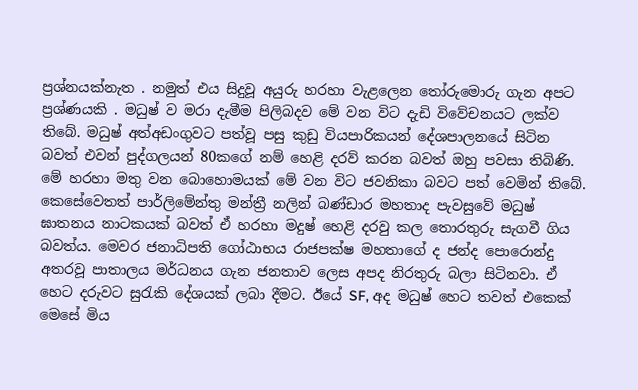ප්‍රශ්නයක්නැත . නමුත් එය සිදුවූ අයුරු හරහා වැළලෙන තෝරුමොරු ගැන අපට ප්‍රශ්ණයකි . මධුෂ් ව මරා දැමීම පිලිබදව මේ වන විට දැඩි විවේචනයට ලක්ව තිබේ. මධුෂ් අත්අඩංගුවට පත්වූ පසු කුඩු වියපාරිකයන් දේශපාලනයේ සිටින බවත් එවන් පුද්ගලයන් 80කගේ නම් හෙළි දරව් කරන බවත් ඔහු පවසා තිබිණි. මේ හරහා මතු වන බොහොමයක් මේ වන විට ජවනිකා බවට පත් වෙමින් තිබේ. කෙසේවෙතත් පාර්ලිමේන්තු මන්ත්‍රී නලින් බණ්ඩාර මහතාද පැවසුවේ මධුෂ් ඝාතනය නාටකයක් බවත් ඒ හරහා මදුෂ් හෙළි දරවු කල තොරතුරු සැගවී ගිය බවත්ය. මෙවර ජනාධිපති ගෝඨාභය රාජපක්ෂ මහතාගේ ද ජන්ද පොරොන්දු අතරවූ පාතාලය මර්ධනය ගැන ජනතාව ලෙස අපද නිරතුරු බලා සිටිනවා. ඒ හෙට දරුවට සුරැකි දේශයක් ලබා දීමට. ඊයේ SF, අද මධුෂ් හෙට තවත් එකෙක් මෙසේ මිය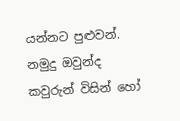යන්නට පුළුවන්. නමුදු ඔවුන්ද කවුරුන් විසින් හෝ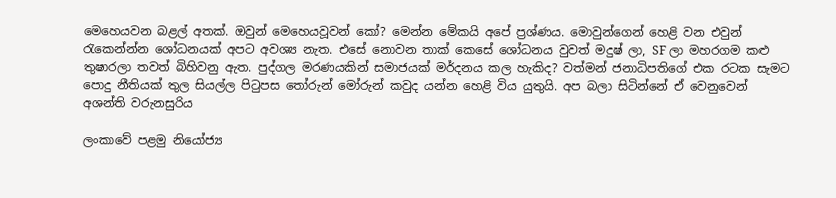මෙහෙයවන බළල් අතක්. ඔවුන් මෙහෙයවූවන් කෝ? මෙන්න මේකයි අපේ ප්‍රශ්ණය. මොවුන්ගෙන් හෙළි වන එවුන් රැකෙන්න්න ශෝධනයක් අපට අවශ්‍ය නැත. එසේ නොවන තාක් කෙසේ ශෝධනය වුවත් මදුෂ් ලා, SF ලා මහරගම කළු තුෂාරලා තවත් බිහිවනු ඇත. පුද්ගල මරණයකින් සමාජයක් මර්දනය කල හැකිද? වත්මන් ජනාධිපතිගේ එක රටක සැමට පොදු නීතියක් තුල සියල්ල පිටුපස තෝරුන් මෝරුන් කවුද යන්න හෙළි විය යුතුයි. අප බලා සිටින්නේ ඒ වෙනුවෙන්
අශන්ති වරුනසුරිය

ලංකාවේ පළමු නියෝජ්‍ය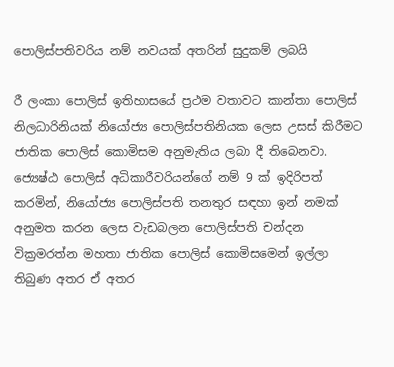පොලිස්පතිවරිය නම් නවයක් අතරින් සුදුකම් ලබයි

රී ලංකා පොලිස් ඉතිහාසයේ ප්‍රථම වතාවට කාන්තා පොලිස් නිලධාරිනියක් නියෝජ්‍ය පොලිස්පතිනියක ලෙස උසස් කිරීමට ජාතික පොලිස් කොමිසම අනුමැතිය ලබා දී තිබෙනවා. ජ්‍යෙෂ්ඨ පොලිස් අධිකාරීවරියන්ගේ නම් 9 ක් ඉදිරිපත් කරමින්, නියෝජ්‍ය පොලිස්පති තනතුර සඳහා ඉන් නමක් අනුමත කරන ලෙස වැඩබලන පොලිස්පති චන්දන වික්‍රමරත්න මහතා ජාතික පොලිස් කොමිසමෙන් ඉල්ලා තිබුණ අතර ඒ අතර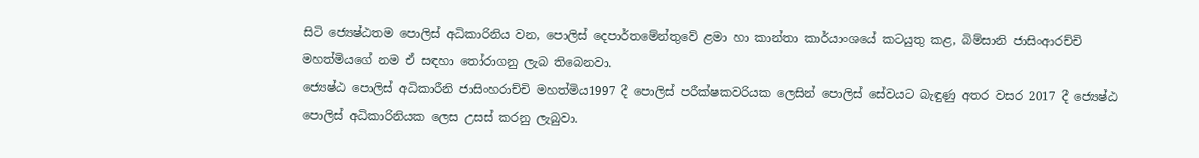සිටි ජ්‍යෙෂ්ඨතම පොලිස් අධිකාරිනිය වන, පොලිස් දෙපාර්තමේන්තුවේ ළමා හා කාන්තා කාර්යාංශයේ කටයුතු කළ, බිම්සානි ජාසිංආරච්චි මහත්මියගේ නම ඒ සඳහා තෝරාගනු ලැබ තිබෙනවා.
ජ්‍යෙෂ්ඨ පොලිස් අධිකාරීනි ජාසිංහරාච්චි මහත්මිය1997 දී පොලිස් පරීක්ෂකවරියක ලෙසින් පොලිස් සේවයට බැඳුණු අතර වසර 2017 දී ජ්‍යෙෂ්ඨ පොලිස් අධිකාරිනියක ලෙස උසස් කරනු ලැබුවා.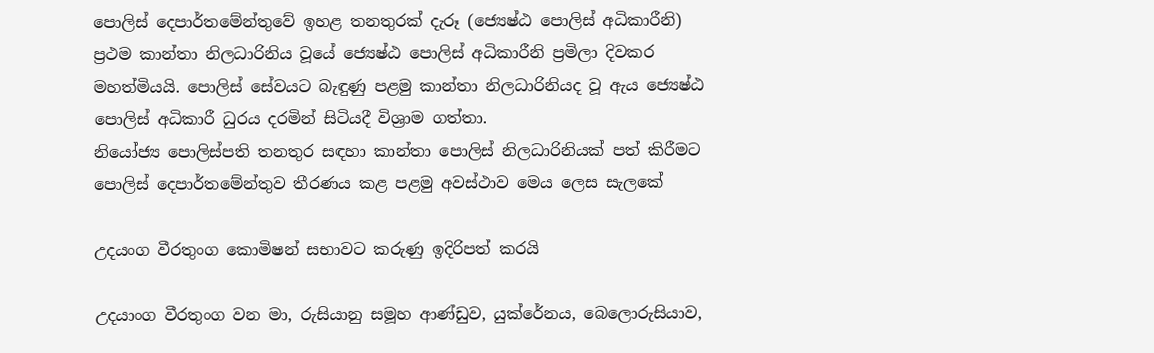පොලිස් දෙපාර්තමේන්තුවේ ඉහළ තනතුරක් දැරූ (ජ්‍යෙෂ්ඨ පොලිස් අධිකාරීනි) ප්‍රථම කාන්තා නිලධාරිනිය වූයේ ජ්‍යෙෂ්ඨ පොලිස් අධිකාරීනි ප්‍රමිලා දිවකර මහත්මියයි. පොලිස් සේවයට බැඳුණු පළමු කාන්තා නිලධාරිනියද වූ ඇය ජ්‍යෙෂ්ඨ පොලිස් අධිකාරී ධුරය දරමින් සිටියදී විශ්‍රාම ගත්තා.
නියෝජ්‍ය පොලිස්පති තනතුර සඳහා කාන්තා පොලිස් නිලධාරිනියක් පත් කිරීමට පොලිස් දෙපාර්තමේන්තුව තීරණය කළ පළමු අවස්ථාව මෙය ලෙස සැලකේ

උදයංග වීරතුංග කොමිෂන් සභාවට කරුණු ඉදිරිපත් කරයි

උදයාංග වීරතුංග වන මා, රුසියානු සමූහ ආණ්ඩුව, යුක්රේනය, බෙලොරුසියාව,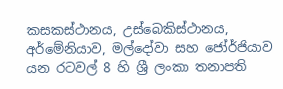කසකස්ථානය, උස්බෙකිස්ථානය, අර්මේනියාව, මල්දෝවා සහ ජෝර්ජියාව යන රටවල් 8 හි ශ්‍රී ලංකා තනාපති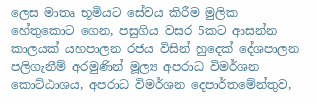ලෙස මාතෘ භූමියට සේවය කිරීම මුලික හේතුකොට ගෙන, පසුගිය වසර 5කට ආසන්න කාලයක් යහපාලන රජය විසින් හුදෙක් දේශපාලන පලිගැනීම් අරමුණින් මූල්‍ය අපරාධ විමර්ශන කොට්ඨාශය, අපරාධ විමර්ශන දෙපාර්තමේන්තුව,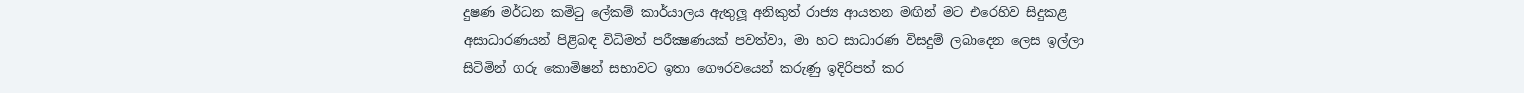දුෂණ මර්ධන කමිටු ලේකම් කාර්යාලය ඇතුලූ අනිකුත් රාජ්‍ය ආයතන මඟින් මට එරෙහිව සිදුකළ අසාධාරණයන් පිළිබඳ විධිමත් පරීක්‍ෂණයක් පවත්වා, මා හට සාධාරණ විසදුම් ලබාදෙන ලෙස ඉල්ලා සිටිමින් ගරු කොමිෂන් සභාවට ඉතා ගෞරවයෙන් කරුණු ඉදිරිපත් කර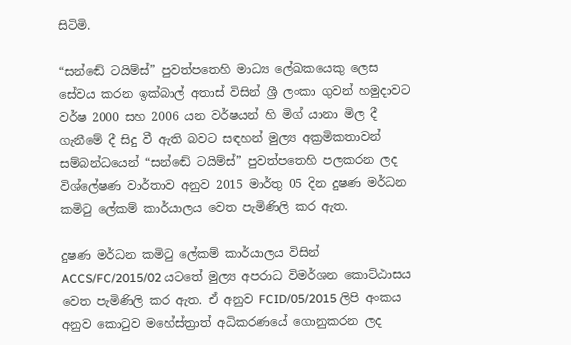සිටිමි.

“සන්ඬේ ටයිම්ස්” පුවත්පතෙහි මාධ්‍ය ලේඛකයෙකු ලෙස සේවය කරන ඉක්බාල් අතාස් විසින් ශ්‍රී ලංකා ගුවන් හමුදාවට වර්ෂ 2000 සහ 2006 යන වර්ෂයන් හි මිග් යානා මිල දී ගැනීමේ දී සිදු වී ඇති බවට සඳහන් මුල්‍ය අක්‍රමිකතාවන් සම්බන්ධයෙන් “සන්ඬේ ටයිම්ස්” පුවත්පතෙහි පලකරන ලද විශ්ලේෂණ වාර්තාව අනුව 2015 මාර්තු 05 දින දුෂණ මර්ධන කමිටු ලේකම් කාර්යාලය වෙත පැමිණිලි කර ඇත.

දුෂණ මර්ධන කමිටු ලේකම් කාර්යාලය විසින් ACCS/FC/2015/02 යටතේ මුල්‍ය අපරාධ විමර්ශන කොට්ඨාසය වෙත පැමිණිලි කර ඇත. ඒ අනුව FCID/05/2015 ලිපි අංකය අනුව කොටුව මහේස්ත්‍රාත් අධිකරණයේ ගොනුකරන ලද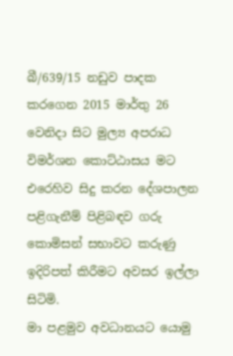බී/639/15 නඩුව පාදක කරගෙන 2015 මාර්තු 26 වෙනිදා සිට මුල්‍ය අපරාධ විමර්ශන කොට්ඨාසය මට එරෙහිව සිදු කරන දේශපාලන පළිගැනීම් පිළිබඳව ගරු කොමිසන් සභාවට කරුණු ඉදිරිපත් කිරීමට අවසර ඉල්ලා සිටිමි.
මා පළමුව අවධානයට යොමු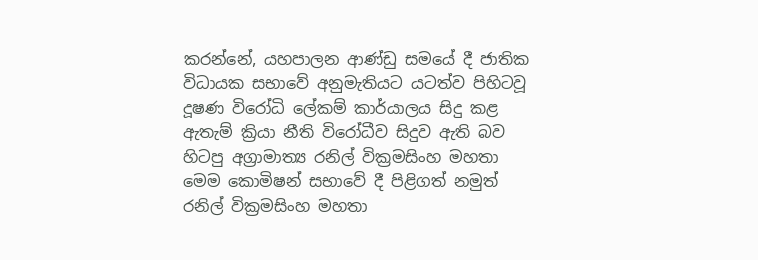කරන්නේ, යහපාලන ආණ්ඩු සමයේ දී ජාතික විධායක සභාවේ අනුමැතියට යටත්ව පිහිටවූ දූෂණ විරෝධි ලේකම් කාර්යාලය සිදු කළ ඇතැම් ක්‍රියා නීති විරෝධීව සිදුව ඇති බව හිටපු අග්‍රාමාත්‍ය රනිල් වික්‍රමසිංහ මහතා මෙම කොමිෂන් සභාවේ දී පිළිගත් නමුත් රනිල් වික්‍රමසිංහ මහතා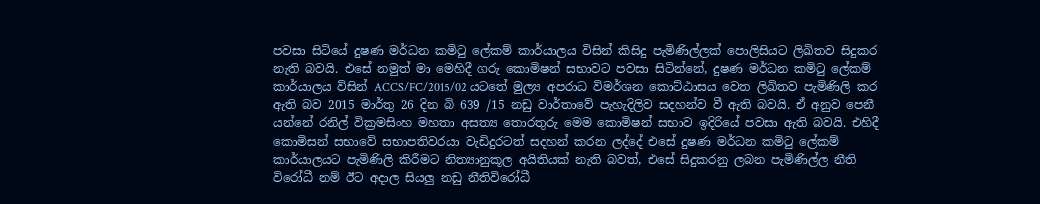පවසා සිටියේ දුෂණ මර්ධන කමිටු ලේකම් කාර්යාලය විසින් කිසිදු පැමිණිල්ලක් පොලිසියට ලිඛිතව සිදුකර නැති බවයි. එසේ නමුත් මා මෙහිදී ගරු කොමිෂන් සභාවට පවසා සිටින්නේ, දුෂණ මර්ධන කමිටු ලේකම් කාර්යාලය විසින් ACCS/FC/2015/02 යටතේ මුල්‍ය අපරාධ විමර්ශන කොට්ඨාසය වෙත ලිඛිතව පැමිණිලි කර ඇති බව 2015 මාර්තු 26 දින බි 639 /15 නඩු වාර්තාවේ පැහැදිලිව සදහන්ව වී ඇති බවයි. ඒ අනුව පෙනී යන්නේ රනිල් වික්‍රමසිංහ මහතා අසත්‍ය තොරතුරු මෙම කොමිෂන් සභාව ඉදිරියේ පවසා ඇති බවයි. එහිදී කොමිසන් සභාවේ සභාපතිවරයා වැඩිදුරටත් සදහන් කරන ලද්දේ එසේ දුෂණ මර්ධන කමිටු ලේකම් කාර්යාලයට පැමිණිලි කිරීමට නිත්‍යානුකූල අයිතියක් නැති බවත්, එසේ සිදුකරනු ලබන පැමිණිල්ල නීති විරෝධී නම් ඊට අදාල සියලු නඩු නීතිවිරෝධී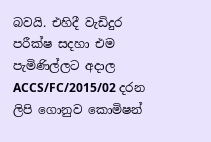බවයි. එහිදී වැඩිදුර පරීක්ෂ සදහා එම පැමිණිල්ලට අදාල ACCS/FC/2015/02 දරන ලිපි ගොනුව කොමිෂන්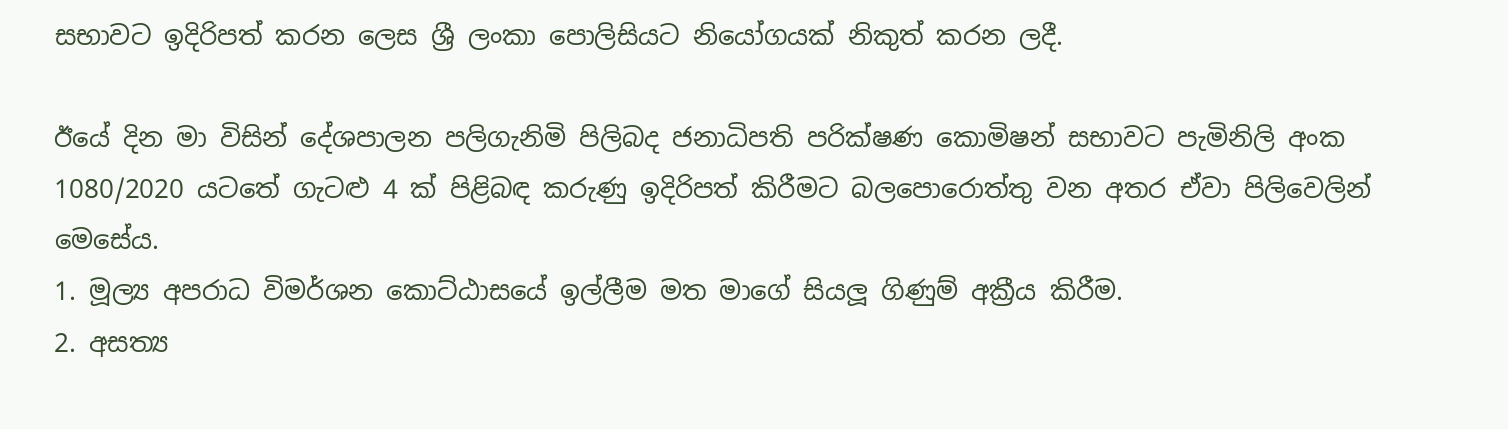සභාවට ඉදිරිපත් කරන ලෙස ශ්‍රී ලංකා පොලිසියට නියෝගයක් නිකුත් කරන ලදී.

ඊයේ දින මා විසින් දේශපාලන පලිගැනිමි පිලිබද ජනාධිපති පරික්ෂණ කොමිෂන් සභාවට පැමිනිලි අංක 1080/2020 යටතේ‍ ගැටළු 4 ක් පිළිබඳ කරුණු ඉදිරිපත් කිරීමට බලපොරොත්තු වන අතර ඒවා පිලිවෙලින් මෙසේය.
1. මූල්‍ය අපරාධ විමර්ශන කොට්ඨාසයේ ඉල්ලීම මත මාගේ සියලූ ගිණුම් අක්‍රීය කිරීම.
2. අසත්‍ය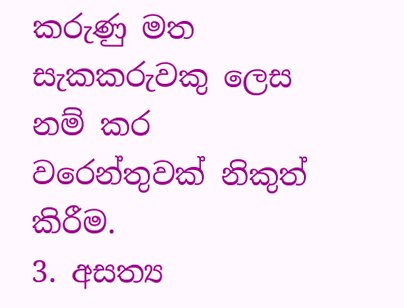කරුණු මත සැකකරුවකු ලෙස නම් කර වරෙන්තුවක් නිකුත් කිරීම.
3. අසත්‍ය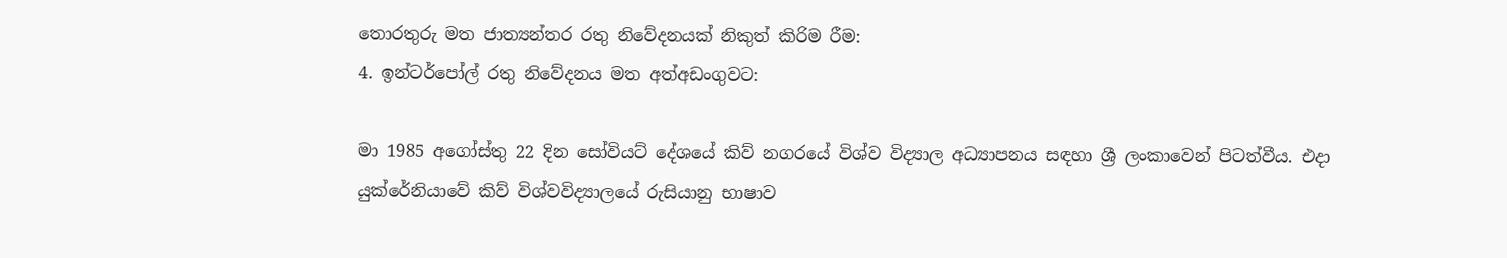තොරතුරු මත ජාත්‍යන්තර රතු නිවේදනයක් නිකුත් කිරිම රීම:
4. ඉන්ටර්පෝල් රතු නිවේදනය මත අත්අඩංගුවට:

මා 1985 අගෝස්තු 22 දින සෝවියට් දේශයේ කිව් නගරයේ විශ්ව විද්‍යාල අධ්‍යාපනය සඳහා ශ්‍රී ලංකාවෙන් පිටත්වීය. එදා යුක්රේනියාවේ කිව් විශ්වවිද්‍යාලයේ රුසියානු භාෂාව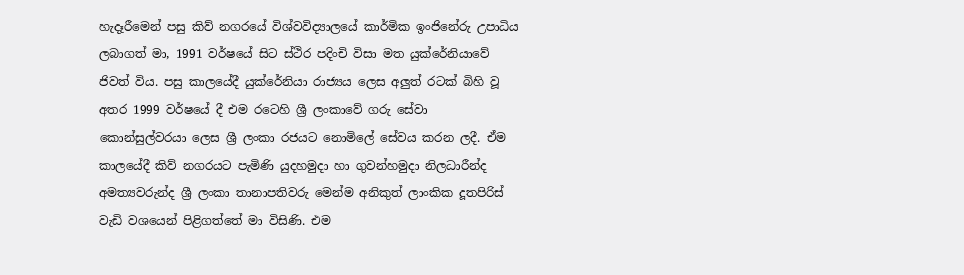හැදෑරීමෙන් පසු කිව් නගරයේ විශ්වවිද්‍යාලයේ කාර්මික ඉංජිනේරු උපාධිය ලබාගත් මා, 1991 වර්ෂයේ සිට ස්ථිර පදිංචි විසා මත යුක්රේනියාවේ ජිවත් විය. පසු කාලයේදී යුක්රේනියා රාජ්‍යය ලෙස අලුත් රටක් බිහි වූ අතර 1999 වර්ෂයේ දී එම රටෙහි ශ්‍රී ලංකාවේ ගරු සේවා කොන්සුල්වරයා ලෙස ශ්‍රී ලංකා රජයට නොමිලේ සේවය කරන ලදී. ඒම කාලයේදී කිව් නගරයට පැමිණි යුදහමුදා හා ගුවන්හමුදා නිලධාරීන්ද අමත්‍යවරුන්ද ශ්‍රී ලංකා තානාපතිවරු මෙන්ම අනිකුත් ලාංකික දූතපිරිස් වැඩි වශයෙන් පිළිගත්තේ මා විසිණි. එම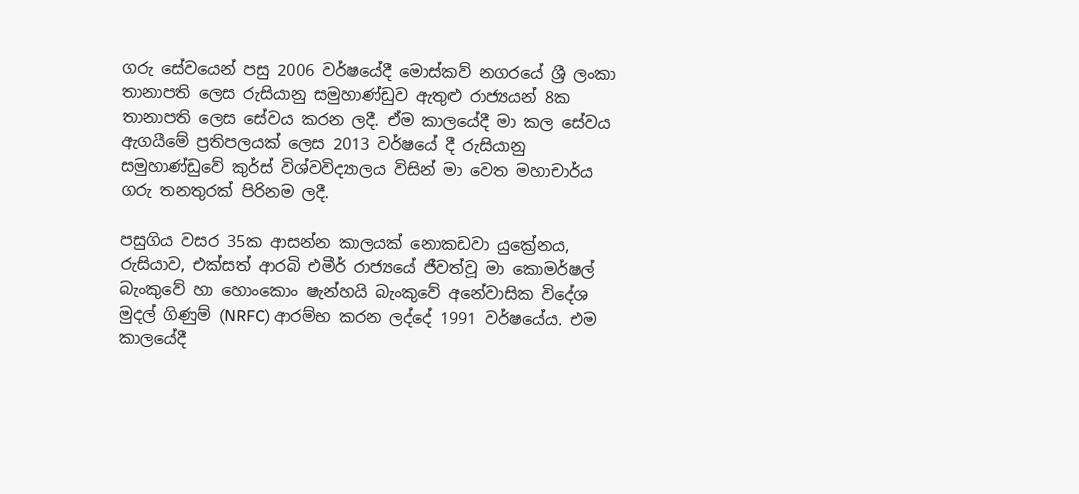ගරු සේවයෙන් පසු 2006 වර්ෂයේදී මොස්කව් නගරයේ ශ්‍රී ලංකා තානාපති ලෙස රුසියානු සමුහාණ්ඩුව ඇතුළු රාජ්‍යයන් 8ක තානාපති ලෙස සේවය කරන ලදී. ඒම කාලයේදී මා කල සේවය ඇගයීමේ ප්‍රතිපලයක් ලෙස 2013 වර්ෂයේ දී රුසියානු සමුහාණ්ඩුවේ කුර්ස් විශ්වවිද්‍යාලය විසින් මා වෙත මහාචාර්ය ගරු තනතුරක් පිරිනම ලදී.

පසුගිය වසර 35ක ආසන්න කාලයක් නොකඩවා යුක්‍රේනය, රුසියාව, එක්සත් ආරබි එමීර් රාජ්‍යයේ ජීවත්වූ මා කොමර්ෂල් බැංකුවේ හා හොංකොං ෂැන්හයි බැංකුවේ අනේවාසික විදේශ මුදල් ගිණුම් (NRFC) ආරම්භ කරන ලද්දේ 1991 වර්ෂයේය. එම කාලයේදී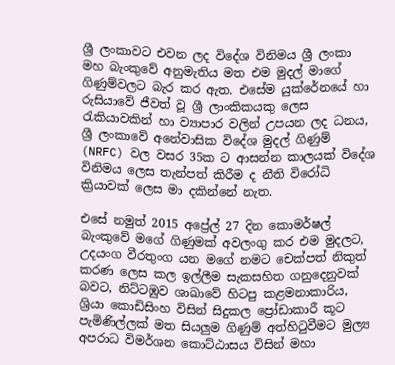ශ්‍රී ලංකාවට එවන ලද විදේශ විනිමය ශ්‍රී ලංකා මහ බැංකුවේ අනුමැතිය මත එම මුදල් මාගේ ගිණුම්වලට බැර කර ඇත. එසේම යුක්රේනයේ හා රුසියාවේ ජීවත් වූ ශ්‍රී ලාංකිකයකු ලෙස රැකියාවකින් හා ව්‍යාපාර වලින් උපයන ලද ධනය, ශ්‍රී ලංකාවේ අනේවාසික විදේශ මුදල් ගිණුම් (NRFC) වල වසර 35ක ට ආසන්න කාලයක් විදේශ විනිමය ලෙස තැන්පත් කිරීම ද නීති විරෝධි ක්‍රියාවක් ලෙස මා දකින්නේ නැත.

එසේ නමුත් 2015 අප්‍රේල් 27 දින කොමර්ෂල් බැංකුවේ මගේ ගිණුමක් අවලංගු කර එම මුදලට, උදයංග වීරතුංග යන මගේ නමට චෙක්පත් නිකුත් කරණ ලෙස කල ඉල්ලීම සැකසහිත ගනුදෙනුවක් බවට, නිට්ටඹුව ශාඛාවේ හිටපු කළමනාකාරිය, ශ්‍රියා කොඩිසිංහ විසින් සිදුකල ප්‍රෝඩාකාරී කූට පැමිණිල්ලක් මත සියලුම ගිණුම් අත්හිටුවීමට මුල්‍ය අපරාධ විමර්ශන කොට්ඨාසය විසින් මහා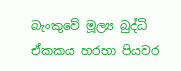බැංකුවේ මූල්‍ය බුද්ධි ඒකකය හරහා පියවර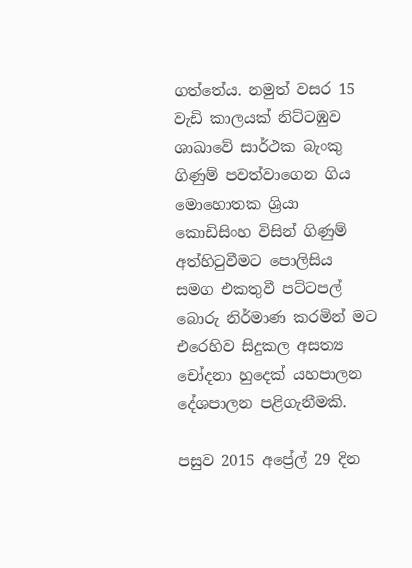ගත්තේය. නමුත් වසර 15 වැඩි කාලයක් නිට්ටඹුව ශාඛාවේ සාර්ථක බැංකු ගිණුම් පවත්වාගෙන ගිය මොහොතක ශ්‍රියා කොඩිසිංහ විසින් ගිණුම් අත්හිටුවීමට පොලිසිය සමග එකතුවී පට්ටපල් බොරු නිර්මාණ කරමින් මට එරෙහිව සිදුකල අසත්‍ය චෝදනා හුදෙක් යහපාලන දේශපාලන පළිගැනීමකි.

පසුව 2015 අප්‍රේල් 29 දින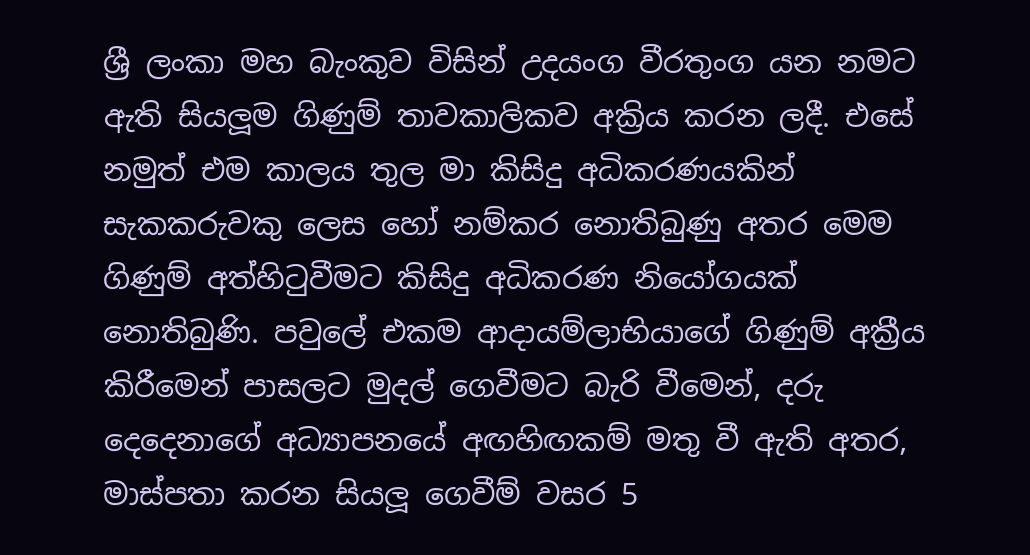ශ්‍රී ලංකා මහ බැංකුව විසින් උදයංග වීරතුංග යන නමට ඇති සියලූම ගිණුම් තාවකාලිකව අක්‍රිය කරන ලදී. එසේ නමුත් එම කාලය තුල මා කිසිදු අධිකරණයකින් සැකකරුවකු ලෙස හෝ නම්කර නොතිබුණු අතර මෙම ගිණුම් අත්හිටුවීමට කිසිදු අධිකරණ නියෝගයක් නොතිබුණි. පවුලේ එකම ආදායම්ලාභියාගේ ගිණුම් අක්‍රීය කිරීමෙන් පාසලට මුදල් ගෙවීමට බැරි වීමෙන්, දරු දෙදෙනාගේ අධ්‍යාපනයේ අඟහිඟකම් මතු වී ඇති අතර, මාස්පතා කරන සියලූ ගෙවීම් වසර 5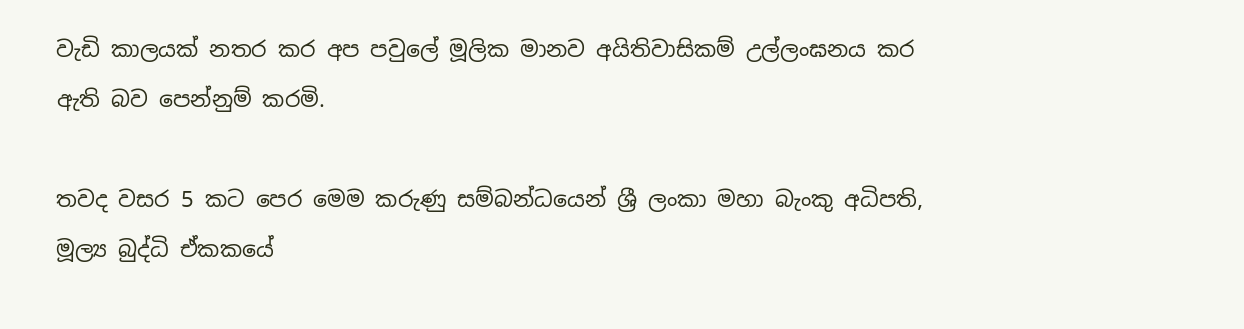වැඩි කාලයක්‌ නතර කර අප පවුලේ මූලික මානව අයිතිවාසිකම් උල්ලංඝනය කර ඇති බව පෙන්නුම් කරමි.

තවද වසර 5 කට පෙර මෙම කරුණු සම්බන්ධයෙන් ශ්‍රී ලංකා මහා බැංකු අධිපති, මූල්‍ය බුද්ධි ඒකකයේ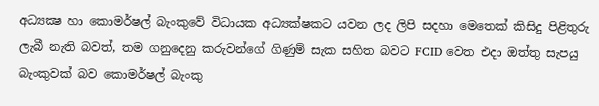අධ්‍යක්‍ෂ හා කොමර්ෂල් බැංකුවේ විධායක අධ්‍යක්ෂකට යවන ලද ලිපි සදහා මෙතෙක් කිසිදු පිළිතුරු ලැබී නැති බවත්, තම ගනුදෙනු කරුවන්ගේ ගිණුම් සැක සහිත බවට FCID වෙත එදා ඔත්තු සැපයු බැංකුවක් බව කොමර්ෂල් බැංකු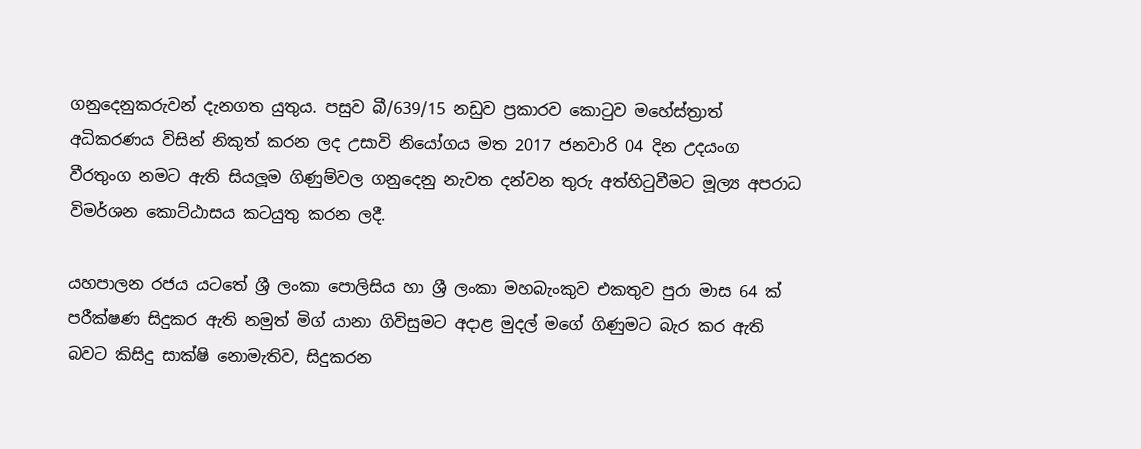ගනුදෙනුකරුවන් දැනගත යුතුය. පසුව බී/639/15 නඩුව ප්‍රකාරව කොටුව මහේස්ත්‍රාත් අධිකරණය විසින් නිකුත් කරන ලද උසාවි නියෝගය මත 2017 ජනවාරි 04 දින උදයංග වීරතුංග නමට ඇති සියලූම ගිණුම්වල ගනුදෙනු නැවත දන්වන තුරු අත්හිටුවීමට මූල්‍ය අපරාධ විමර්ශන කොට්ඨාසය කටයුතු කරන ලදී.

යහපාලන රජය යටතේ ශ්‍රී ලංකා පොලිසිය හා ශ්‍රී ලංකා මහබැංකුව එකතුව පුරා මාස 64 ක් පරීක්ෂණ සිදුකර ඇති නමුත් මිග් යානා ගිවිසුමට අදාළ මුදල් මගේ ගිණුමට බැර කර ඇති බවට කිසිදු සාක්ෂි නොමැතිව, සිදුකරන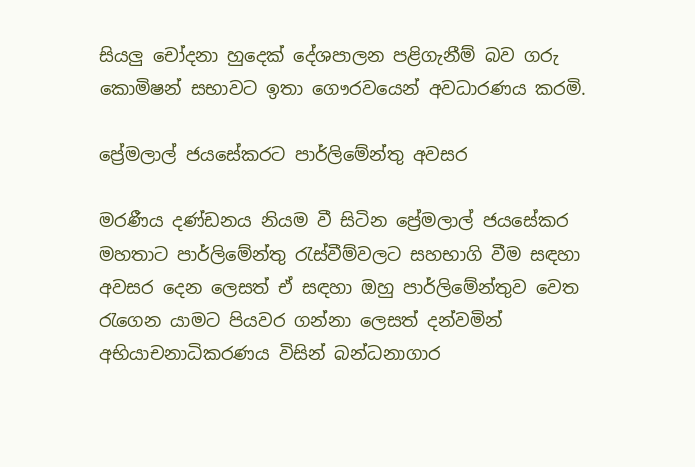සියලු චෝදනා හුදෙක් දේශපාලන පළිගැනීම් බව ගරු කොමිෂන් සභාවට ඉතා ගෞරවයෙන් අවධාරණය කරමි.

ප්‍රේමලාල් ජයසේකරට පාර්ලිමේන්තු අවසර

මරණීය දණ්ඩනය නියම වී සිටින ප්‍රේමලාල් ජයසේකර මහතාට පාර්ලිමේන්තු රැස්වීම්වලට සහභාගි වීම සඳහා අවසර දෙන ලෙසත් ඒ සඳහා ඔහු පාර්ලිමේන්තුව වෙත රැගෙන යාමට පියවර ගන්නා ලෙසත් දන්වමින් අභියාචනාධිකරණය විසින් බන්ධනාගාර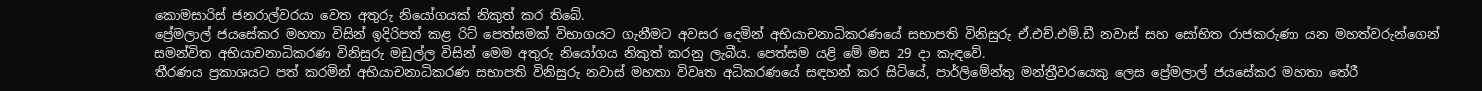කොමසාරිස් ජනරාල්වරයා වෙත අතුරු නියෝගයක් නිකුත් කර තිබේ.
ප්‍රේමලාල් ජයසේකර මහතා විසින් ඉදිරිපත් කළ රිට් පෙත්සමක් විභාගයට ගැනීමට අවසර දෙමින් අභියාචනාධිකරණයේ සභාපති විනිසුරු ඒ.එච්.එම්.ඩී නවාස් සහ සෝභිත රාජකරුණා යන මහත්වරුන්ගෙන් සමන්විත අභියාචනාධිකරණ විනිසුරු මඩුල්ල විසින් මෙම අතුරු නියෝගය නිකුත් කරනු ලැබීය. පෙත්සම යළි මේ මස 29 දා කැඳවේ.
තීරණය ප්‍රකාශයට පත් කරමින් අභියාචනාධිකරණ සභාපති විනිසුරු නවාස් මහතා විවෘත අධිකරණයේ සඳහන් කර සිටියේ, පාර්ලිමේන්තු මන්ත්‍රීවරයෙකු ලෙස ප්‍රේමලාල් ජයසේකර මහතා තේරී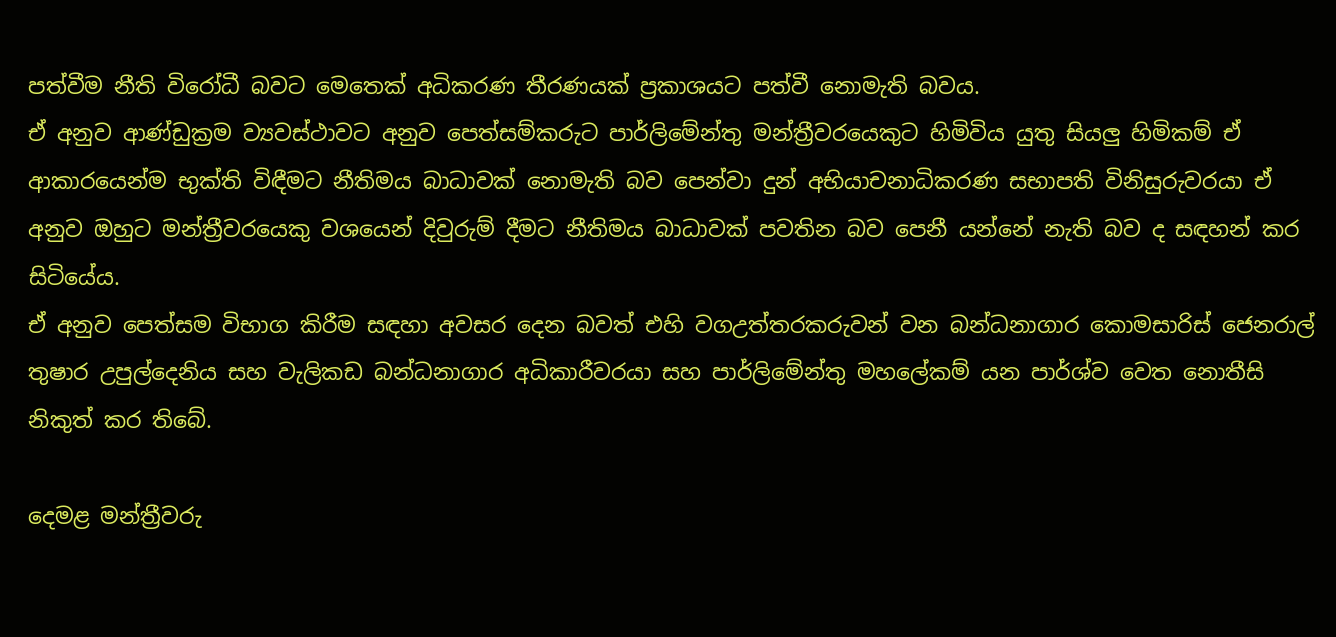පත්වීම නීති විරෝධී බවට මෙතෙක් අධිකරණ තීරණයක් ප්‍රකාශයට පත්වී නොමැති බවය.
ඒ අනුව ආණ්ඩුක්‍රම ව්‍යවස්ථාවට අනුව පෙත්සම්කරුට පාර්ලිමේන්තු මන්ත්‍රීවරයෙකුට හිමිවිය යුතු සියලු හිමිකම් ඒ ආකාරයෙන්ම භුක්ති විඳීමට නීතිමය බාධාවක් නොමැති බව පෙන්වා දුන් අභියාචනාධිකරණ සභාපති විනිසුරුවරයා ඒ අනුව ඔහුට මන්ත්‍රීවරයෙකු වශයෙන් දිවුරුම් දීමට නීතිමය බාධාවක් පවතින බව පෙනී යන්නේ නැති බව ද සඳහන් කර සිටියේය.
ඒ අනුව පෙත්සම විභාග කිරීම සඳහා අවසර දෙන බවත් එහි වගඋත්තරකරුවන් වන බන්ධනාගාර කොමසාරිස් ජෙනරාල් තුෂාර උපුල්දෙනිය සහ වැලිකඩ බන්ධනාගාර අධිකාරීවරයා සහ පාර්ලිමේන්තු මහලේකම් යන පාර්ශ්ව වෙත නොතීසි නිකුත් කර තිබේ.

දෙමළ මන්ත්‍රීවරු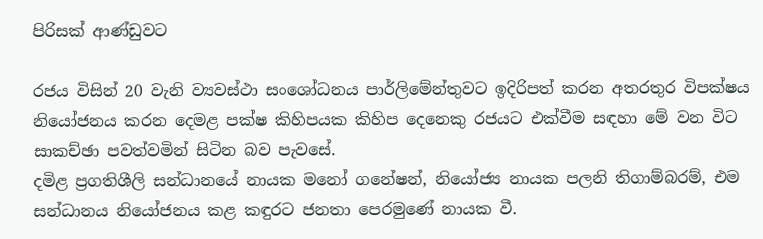පිරිසක් ආණ්ඩුවට

රජය විසින් 20 වැනි ව්‍යවස්ථා සංශෝධනය පාර්ලිමේන්තුවට ඉදිරිපත් කරන අතරතුර විපක්ෂය නියෝජනය කරන දෙමළ පක්ෂ කිහිපයක කිහිප දෙනෙකු රජයට එක්වීම සඳහා මේ වන විට සාකච්ඡා පවත්වමින් සිටින බව පැවසේ.
දමිළ ප්‍රගතිශීලි සන්ධානයේ නායක මනෝ ගනේෂන්, නියෝජ්‍ය නායක පලනි තිගාම්බරම්, එම සන්ධානය නියෝජනය කළ කඳුරට ජනතා පෙරමුණේ නායක වී.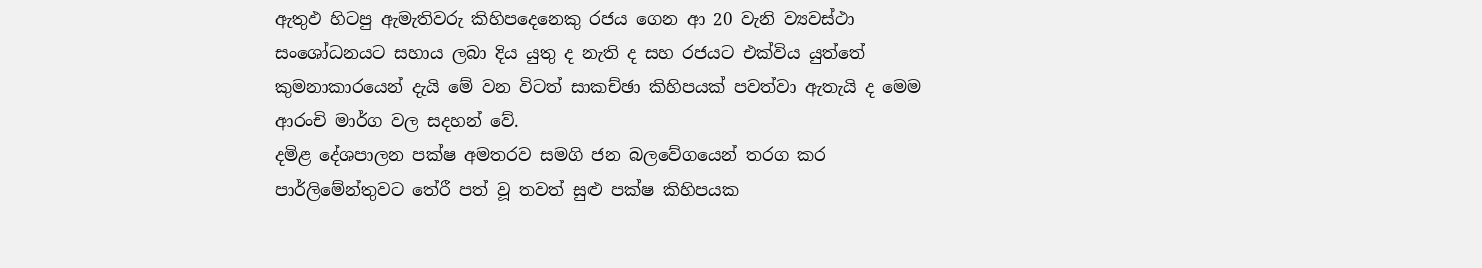ඇතුඵ හිටපු ඇමැතිවරු කිහිපදෙනෙකු රජය ගෙන ආ 20 වැනි ව්‍යවස්ථා සංශෝධනයට සහාය ලබා දිය යුතු ද නැති ද සහ රජයට එක්විය යුත්තේ කුමනාකාරයෙන් දැයි මේ වන විටත් සාකච්ඡා කිහිපයක් පවත්වා ඇතැයි ද මෙම ආරංචි මාර්ග වල සදහන් වේ.
දමිළ දේශපාලන පක්ෂ අමතරව සමගි ජන බලවේගයෙන් තරග කර පාර්ලිමේන්තුවට තේරී පත් වූ තවත් සුළු පක්ෂ කිහිපයක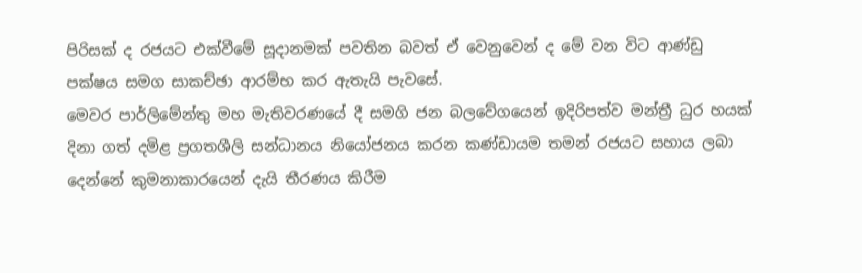පිරිසක් ද රජයට එක්වීමේ සූදානමක් පවතින බවත් ඒ වෙනුවෙන් ද මේ වන විට ආණ්ඩු පක්ෂය සමග සාකච්ඡා ආරම්භ කර ඇතැයි පැවසේ.
මෙවර පාර්ලිමේන්තු මහ මැතිවරණයේ දී සමගි ජන බලවේගයෙන් ඉදිරිපත්ව මන්ත්‍රී ධුර හයක් දිනා ගත් දමිළ ප්‍රගතශීලි සන්ධානය නියෝජනය කරන කණ්ඩායම තමන් රජයට සහාය ලබා දෙන්නේ කුමනාකාරයෙන් දැයි තීරණය කිරීම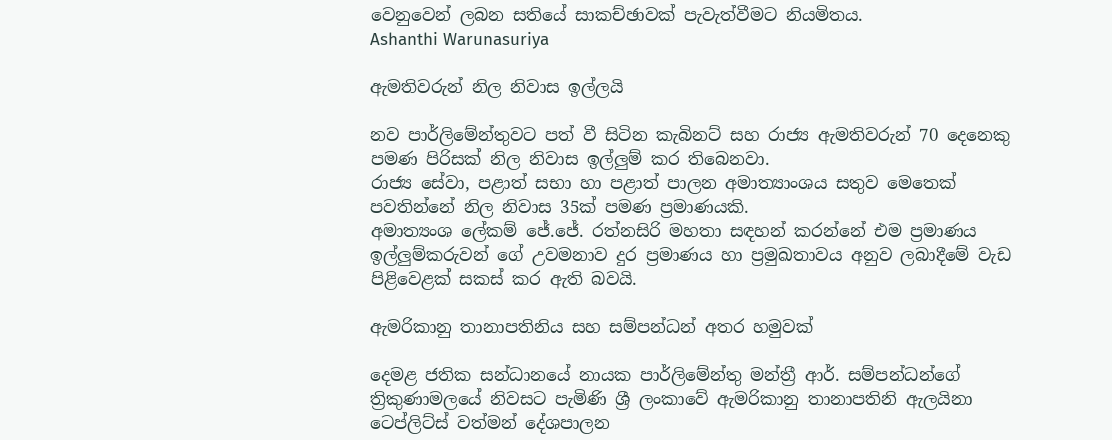වෙනුවෙන් ලබන සතියේ සාකච්ඡාවක් පැවැත්වීමට නියමිතය.
Ashanthi Warunasuriya

ඇමතිවරුන් නිල නිවාස ඉල්ලයි

නව පාර්ලිමේන්තුවට පත් වී සිටින කැබිනට් සහ රාජ්‍ය ඇමතිවරුන් 70 දෙනෙකු පමණ පිරිසක් නිල නිවාස ඉල්ලුම් කර තිබෙනවා.
රාජ්‍ය සේවා, පළාත් සභා හා පළාත් පාලන අමාත්‍යාංශය සතුව මෙතෙක් පවතින්නේ නිල නිවාස 35ක් පමණ ප්‍රමාණයකි.
අමාත්‍යංශ ලේකම් ජේ.ජේ. රත්නසිරි මහතා සඳහන් කරන්නේ එම ප්‍රමාණය ඉල්ලුම්කරුවන් ගේ උවමනාව දුර ප්‍රමාණය හා ප්‍රමුඛතාවය අනුව ලබාදීමේ වැඩ පිළිවෙළක් සකස් කර ඇති බවයි.

ඇමරිකානු තානාපතිනිය සහ සම්පන්ධන් අතර හමුවක්

දෙමළ ජතික සන්ධානයේ නායක පාර්ලිමේන්තු මන්ත්‍රී ආර්. සම්පන්ධන්ගේ ත්‍රිකුණාමලයේ නිවසට පැමිණි ශ්‍රී ලංකාවේ ඇමරිකානු තානාපතිනි ඇලයිනා ටෙප්ලිට්ස් වත්මන් දේශපාලන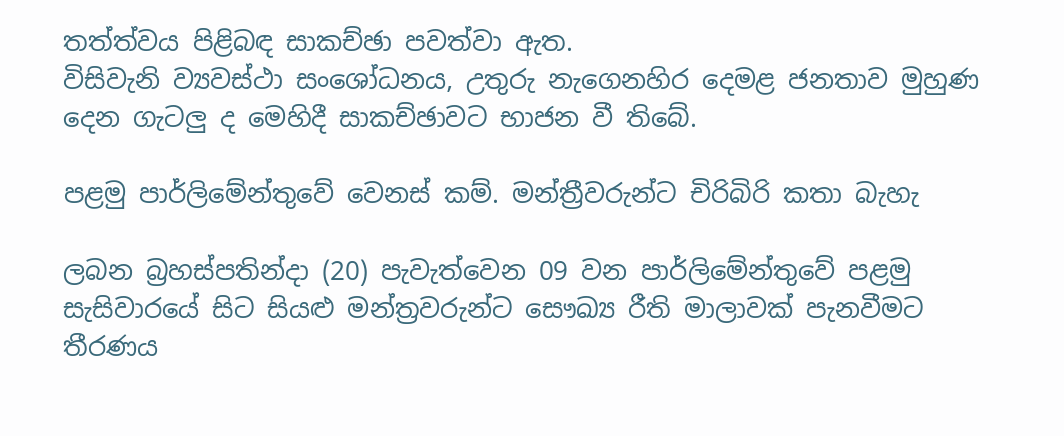තත්ත්වය පිළිබඳ සාකච්ඡා පවත්වා ඇත.
විසිවැනි ව්‍යවස්ථා සංශෝධනය, උතුරු නැගෙනහිර දෙමළ ජනතාව මුහුණ දෙන ගැටලු ද මෙහිදී සාකච්ඡාවට භාජන වී තිබේ.

පළමු පාර්ලිමේන්තුවේ වෙනස් කම්. මන්ත්‍රීවරුන්ට චිරිබිරි කතා බැහැ

ලබන බ්‍රහස්පතින්දා (20) පැවැත්වෙන 09 වන පාර්ලිමේන්තුවේ පළමු සැසිවාරයේ සිට සියළු මන්ත්‍රවරුන්ට සෞඛ්‍ය රීති මාලාවක් පැනවීමට තීරණය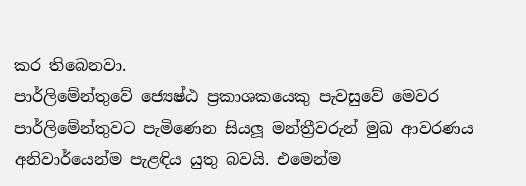කර තිබෙනවා.
පාර්ලිමේන්තුවේ ජ්‍යෙෂ්ඨ ප්‍රකාශකයෙකු පැවසුවේ මෙවර පාර්ලිමේන්තුවට පැමිණෙන සියලූ මන්ත්‍රීවරුන් මුඛ ආවරණය අනිවාර්යෙන්ම පැළඳිය යුතු බවයි. එමෙන්ම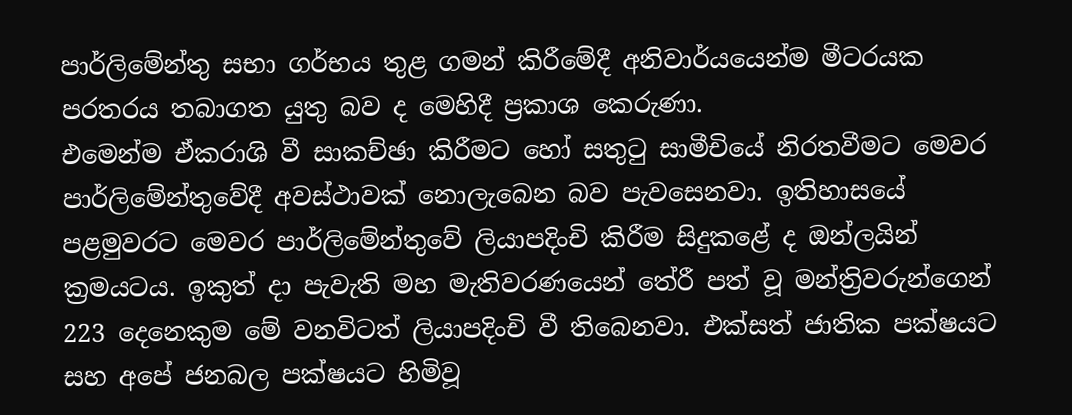පාර්ලිමේන්තු සභා ගර්භය තුළ ගමන් කිරීමේදී අනිවාර්යයෙන්ම මීටරයක පරතරය තබාගත යුතු බව ද මෙහිදී ප්‍රකාශ කෙරුණා.
එමෙන්ම ඒකරාශි වී සාකච්ඡා කිරීමට හෝ සතුටු සාමීචියේ නිරතවීමට මෙවර පාර්ලිමේන්තුවේදී අවස්ථාවක් නොලැබෙන බව පැවසෙනවා. ඉතිහාසයේ පළමුවරට මෙවර පාර්ලිමේන්තුවේ ලියාපදිංචි කිරීම සිදුකළේ ද ඔන්ලයින් ක්‍රමයටය. ඉකුත් දා පැවැති මහ මැතිවරණයෙන් තේරී පත් වූ මන්ත්‍රිවරුන්ගෙන් 223 දෙනෙකුම මේ වනවිටත් ලියාපදිංචි වී තිබෙනවා. එක්සත් ජාතික පක්ෂයට සහ අපේ ජනබල පක්ෂයට හිමිවූ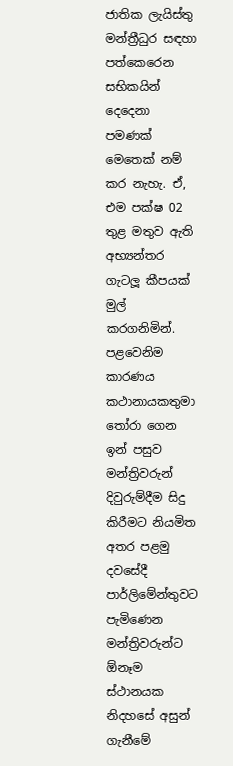ජාතික ලැයිස්තු මන්ත්‍රීධුර සඳහා පත්කෙරෙන සභිකයින් දෙදෙනා පමණක් මෙතෙක් නම් කර නැහැ. ඒ, එම පක්ෂ 02 තුළ මතුව ඇති අභ්‍යන්තර ගැටලූ කීපයක් මුල් කරගනිමින්.
පළවෙනිම කාරණය කථානායකතුමා තෝරා ගෙන ඉන් පසුව මන්ත්‍රිවරුන් දිවුරුම්දීම සිදු කිරීමට නියමිත අතර පළමු දවසේදී පාර්ලිමේන්තුවට පැමිණෙන මන්ත්‍රිවරුන්ට ඕනෑම ස්ථානයක නිදහසේ අසුන් ගැනීමේ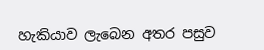හැකියාව ලැබෙන අතර පසුව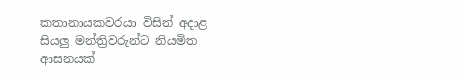කතානායකවරයා විසින් අදාළ සියලු මන්ත්‍රිවරුන්ට නියමිත ආසනයක්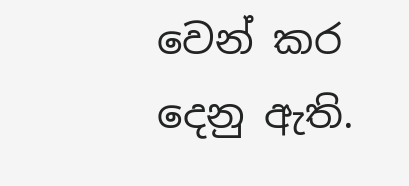වෙන් කර දෙනු ඇති.